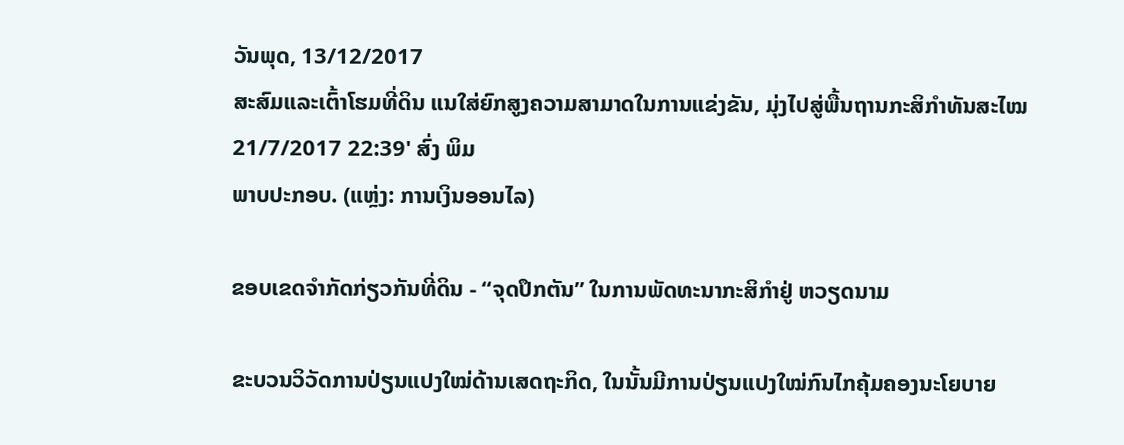ວັນພຸດ, 13/12/2017
ສະສົມແລະເຕົ້າໂຮມທີ່ດິນ ແນໃສ່ຍົກສູງຄວາມສາມາດໃນການແຂ່ງຂັນ, ມຸ່ງໄປສູ່ພື້ນຖານກະສິກຳທັນສະໄໝ
21/7/2017 22:39' ສົ່ງ ພິມ
ພາບປະກອບ. (ແຫຼ່ງ: ການເງິນອອນໄລ)

ຂອບເຂດຈຳກັດກ່ຽວກັນທີ່ດິນ - “ຈຸດປຶກຕັນ” ໃນການພັດທະນາກະສິກຳຢູ່ ຫວຽດນາມ

ຂະບວນວິວັດການປ່ຽນແປງໃໝ່ດ້ານເສດຖະກິດ, ໃນນັ້ນມີການປ່ຽນແປງໃໝ່ກົນໄກຄຸ້ມຄອງນະໂຍບາຍ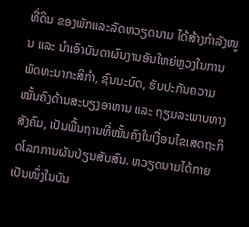ທີ່ດິນ ຂອງພັກແລະລັດຫວຽດນາມ ໄດ້ສ້າງກຳລັງໜູນ ແລະ ນຳເອົາບັນດາຜົນງານອັນໃຫຍ່ຫຼວງໃນການພັດທະນາກະສິກຳ, ຊົນນະບົດ, ຮັບປະກັນຄວາມໝັ້ນຄົງດ້ານສະບຽງອາຫານ ແລະ ຖຽມລະພາບທາງສັງຄົມ, ເປັນພື້ນຖານທີ່ໝັ້ນຄົງໃນເງື່ອນໄຂເສດຖະກິດໂລກການຜັນປ່ຽນສັບສົນ. ຫວຽດນາມໄດ້ກາຍເປັນໜຶ່ງໃນບັນ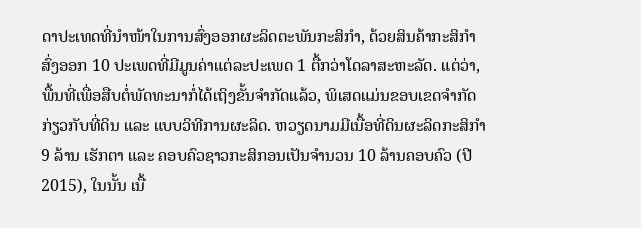ດາປະເທດທີ່ນຳໜ້າໃນການສົ່ງອອກຜະລິດຕະພັນກະສິກຳ, ດ້ວຍສິນຄ້າກະສິກຳສົ່ງອອກ 10 ປະເພດທີ່ມີມູນຄ່າແຕ່ລະປະເພດ 1 ຕື້ກວ່າໂດລາສະຫະລັດ. ແຕ່ວ່າ, ພື້ນທີ່ເພື່ອສືບຕໍ່ພັດທະນາກໍ່ໄດ້ເຖິງຂັ້ນຈຳກັດແລ້ວ, ພິເສດແມ່ນຂອບເຂດຈຳກັດກ່ຽວກັບທີ່ດິນ ແລະ ແບບວິທີການຜະລິດ. ຫວຽດນາມມີເນື້ອທີ່ດິນຜະລິດກະສິກຳ 9 ລ້ານ ເຮັກຕາ ແລະ ຄອບຄົວຊາວກະສິກອນເປັນຈຳນວນ 10 ລ້ານຄອບຄົວ (ປີ 2015), ໃນນັ້ນ ເນື້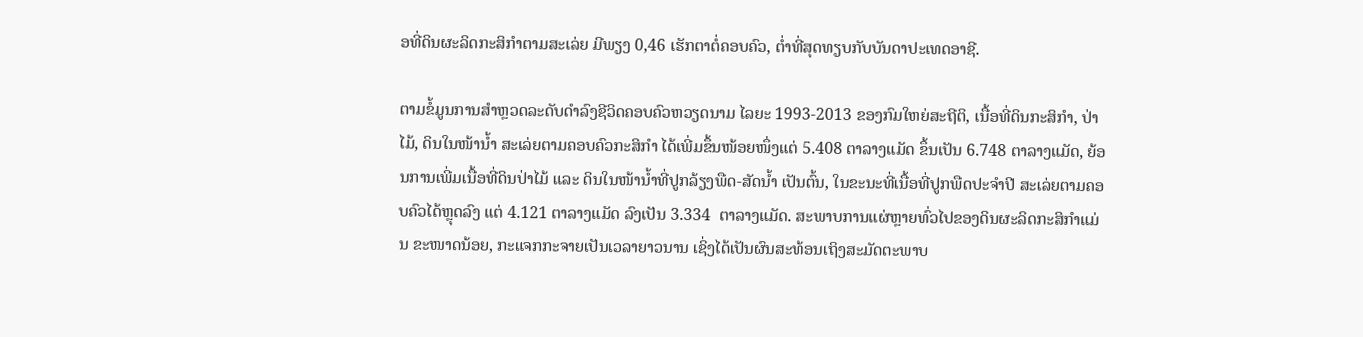ອທີ່ດິນຜະລິດກະສິກຳຕາມສະເລ່ຍ ມີພຽງ 0,46 ເຮັກຕາຕໍ່ຄອບຄົວ, ຕ່ຳທີ່ສຸດທຽບກັບບັນດາປະເທດອາຊີ.

ຕາມຂໍ້ມູນການສຳຫຼວດລະດັບດຳລົງຊີວິດຄອບຄົວຫວຽດນາມ ໄລຍະ 1993-2013 ຂອງກົມໃຫຍ່ສະຖີຕິ, ເນື້ອທີ່ດິນກະສິກຳ, ປ່າໄມ້, ດິນໃນໜ້ານ້ຳ ສະເລ່ຍຕາມຄອບຄົວກະສິກຳ ໄດ້ເພີ່ມຂຶ້ນໜ້ອຍໜຶ່ງແຕ່ 5.408 ຕາລາງແມັດ ຂຶ້ນເປັນ 6.748 ຕາລາງແມັດ, ຍ້ອນການເພີ່ມເນື້ອທີ່ດິນປ່າໄມ້ ແລະ ດິນໃນໜ້ານ້ຳທີ່ປູກລ້ຽງພືດ-ສັດນ້ຳ ເປັນຕົ້ນ, ໃນຂະນະທີ່ເນື້ອທີ່ປູກພືດປະຈຳປີ ສະເລ່ຍຕາມຄອບຄົວໄດ້ຫຼຸດລົງ ແຕ່ 4.121 ຕາລາງແມັດ ລົງເປັນ 3.334  ຕາລາງແມັດ. ສະພາບການແຜ່ຫຼາຍທົ່ວໄປຂອງດິນຜະລິດກະສິກຳແມ່ນ ຂະໜາດນ້ອຍ, ກະແຈກກະຈາຍເປັນເວລາຍາວນານ ເຊິ່ງໄດ້ເປັນຜົນສະທ້ອນເຖິງສະມັດຕະພາບ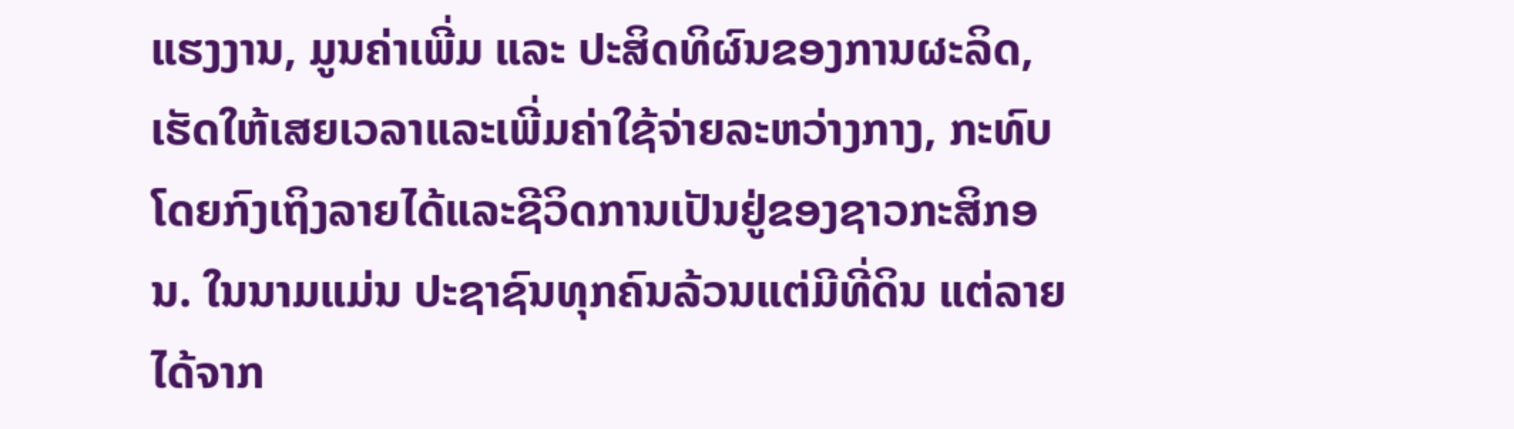ແຮງງານ, ມູນຄ່າເພີ່ມ ແລະ ປະສິດທິຜົນຂອງການຜະລິດ, ເຮັດໃຫ້ເສຍເວລາແລະເພີ່ມຄ່າໃຊ້ຈ່າຍລະຫວ່າງກາງ, ກະທົບໂດຍກົງເຖິງລາຍໄດ້ແລະຊີວິດການເປັນຢູ່ຂອງຊາວກະສິກອນ. ໃນນາມແມ່ນ ປະຊາຊົນທຸກຄົນລ້ວນແຕ່ມີທີ່ດິນ ແຕ່ລາຍໄດ້ຈາກ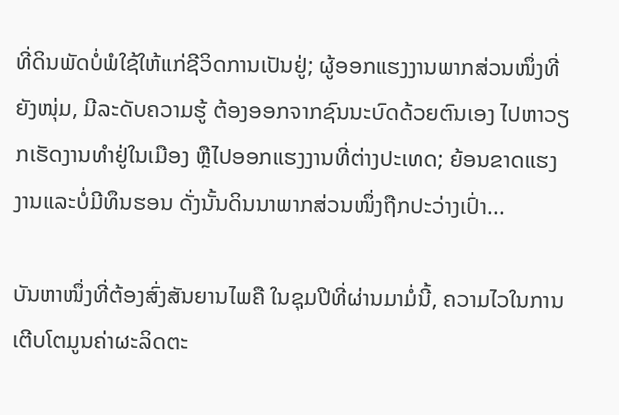ທີ່ດິນພັດບໍ່ພໍໃຊ້ໃຫ້ແກ່ຊີວິດການເປັນຢູ່; ຜູ້ອອກແຮງງານພາກສ່ວນໜຶ່ງທີ່ຍັງໜຸ່ມ, ມີລະດັບຄວາມຮູ້ ຕ້ອງອອກຈາກຊົນນະບົດດ້ວຍຕົນເອງ ໄປຫາວຽກເຮັດງານທຳຢູ່ໃນເມືອງ ຫຼືໄປອອກແຮງງານທີ່ຕ່າງປະເທດ; ຍ້ອນຂາດແຮງງານແລະບໍ່ມີທຶນຮອນ ດັ່ງນັ້ນດິນນາພາກສ່ວນໜຶ່ງຖືກປະວ່າງເປົ່າ...

ບັນຫາໜຶ່ງທີ່ຕ້ອງສົ່ງສັນຍານໄພຄື ໃນຊຸມປີທີ່ຜ່ານມາມໍ່ນີ້, ຄວາມໄວໃນການເຕີບໂຕມູນຄ່າຜະລິດຕະ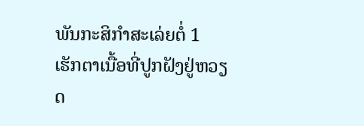ພັນກະສິກຳສະເລ່ຍຕໍ່ 1 ເຮັກຕາເນື້ອທີ່ປູກຝັງຢູ່ຫວຽດ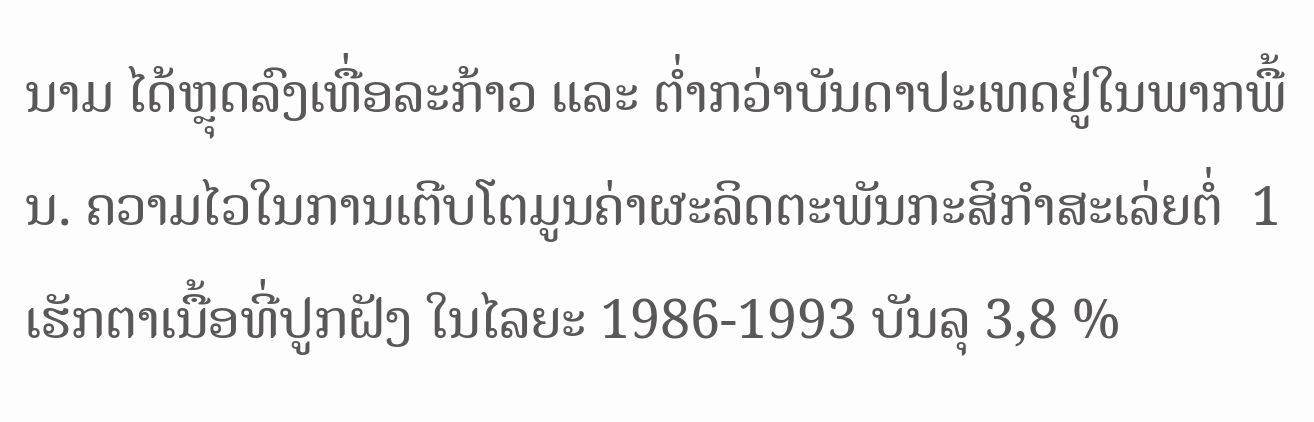ນາມ ໄດ້ຫຼຸດລົງເທື່ອລະກ້າວ ແລະ ຕ່ຳກວ່າບັນດາປະເທດຢູ່ໃນພາກພື້ນ. ຄວາມໄວໃນການເຕີບໂຕມູນຄ່າຜະລິດຕະພັນກະສິກຳສະເລ່ຍຕໍ່  1 ເຮັກຕາເນື້ອທີ່ປູກຝັງ ໃນໄລຍະ 1986-1993 ບັນລຸ 3,8 %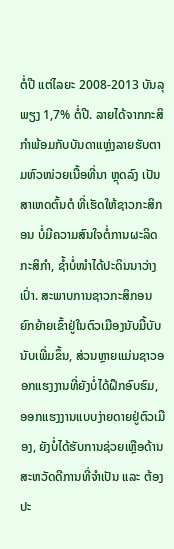ຕໍ່ປີ ແຕ່ໄລຍະ 2008-2013 ບັນລຸພຽງ 1,7% ຕໍ່ປີ. ລາຍໄດ້ຈາກກະສິກຳພ້ອມກັບບັນດາແຫຼ່ງລາຍຮັບຕາມຫົວໜ່ວຍເນື້ອທີ່ນາ ຫຼຸດລົງ ເປັນສາເຫດຕົ້ນຕໍ ທີ່ເຮັດໃຫ້ຊາວກະສິກອນ ບໍ່ມີຄວາມສົນໃຈຕໍ່ການຜະລິດກະສິກຳ, ຊ້ຳບໍ່ໜຳໄດ້ປະດິນນາວ່າງເປົ່າ. ສະພາບການຊາວກະສິກອນຍົກຍ້າຍເຂົ້າຢູ່ໃນຕົວເມືອງນັບມື້ບັບນັບເພີ່ມຂຶ້ນ, ສ່ວນຫຼາຍແມ່ນຊາວອອກແຮງງານທີ່ຍັງບໍ່ໄດ້ຝຶກອົບຮົມ, ອອກແຮງງານແບບງ່າຍດາຍຢູ່ຕົວເມືອງ, ຍັງບໍ່ໄດ້ຮັບການຊ່ວຍເຫຼືອດ້ານສະຫວັດດີການທີ່ຈຳເປັນ ແລະ ຕ້ອງປະ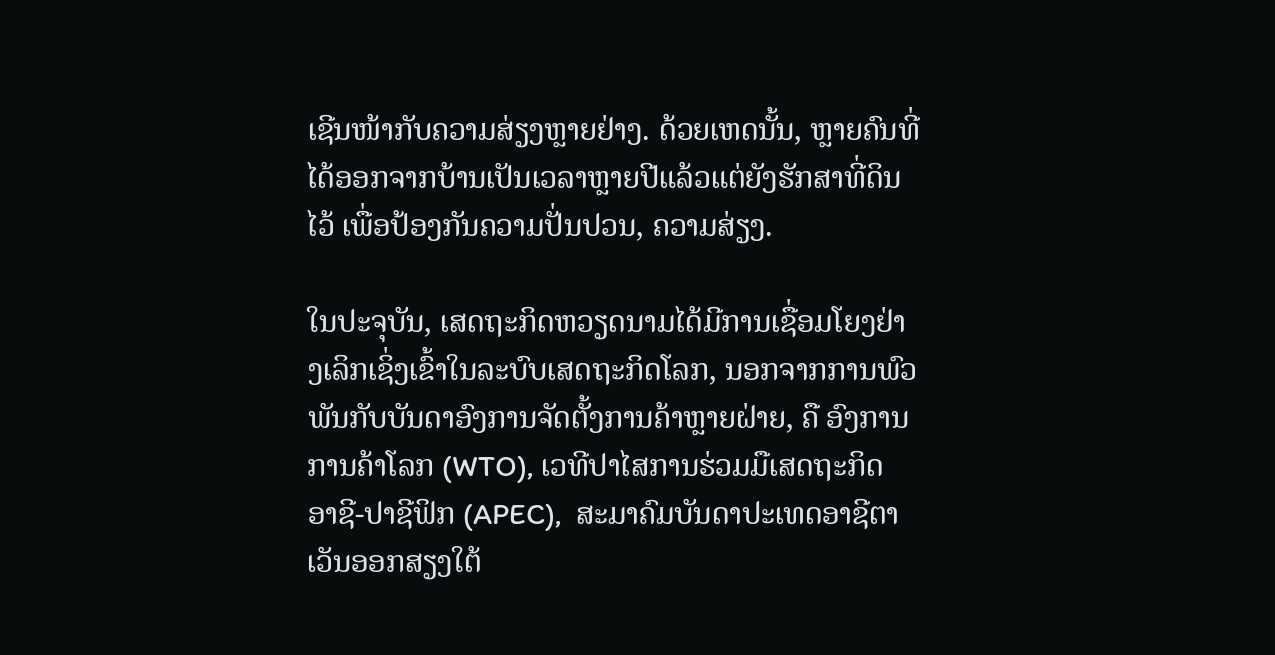ເຊີນໜ້າກັບຄວາມສ່ຽງຫຼາຍຢ່າງ. ດ້ວຍເຫດນັ້ນ, ຫຼາຍຄົນທີ່ໄດ້ອອກຈາກບ້ານເປັນເວລາຫຼາຍປີແລ້ວແຕ່ຍັງຮັກສາທີ່ດິນໄວ້ ເພື່ອປ້ອງກັນຄວາມປັ່ນປວນ, ຄວາມສ່ຽງ.

ໃນປະຈຸບັນ, ເສດຖະກິດຫວຽດນາມໄດ້ມີການເຊື່ອມໂຍງຢ່າງເລິກເຊິ່ງເຂົ້າໃນລະບົບເສດຖະກິດໂລກ, ນອກຈາກການພົວພັນກັບບັນດາອົງການຈັດຕັ້ງການຄ້າຫຼາຍຝ່າຍ, ຄື ອົງການການຄ້າໂລກ (WTO), ເວທີປາໄສການຮ່ວມມືເສດຖະກິດ ອາຊີ-ປາຊີຟິກ (APEC),  ສະມາຄົມບັນດາປະເທດອາຊີຕາເວັນອອກສຽງໃຕ້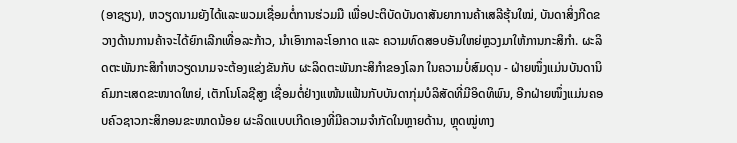(ອາຊຽນ), ຫວຽດນາມຍັງໄດ້ແລະພວມເຊື່ອມຕໍ່ການຮ່ວມມື ເພື່ອປະຕິບັດບັນດາສັນຍາການຄ້າເສລີຮຸ້ນໃໝ່, ບັນດາສິ່ງກີດຂວາງດ້ານການຄ້າຈະໄດ້ຍົກເລີກເທື່ອລະກ້າວ, ນຳເອົາກາລະໂອກາດ ແລະ ຄວາມທົດສອບອັນໃຫຍ່ຫຼວງມາໃຫ້ການກະສິກຳ. ຜະລິດຕະພັນກະສິກຳຫວຽດນາມຈະຕ້ອງແຂ່ງຂັນກັບ ຜະລິດຕະພັນກະສິກຳຂອງໂລກ ໃນຄວາມບໍ່ສົມດຸນ - ຝ່າຍໜຶ່ງແມ່ນບັນດານິຄົມກະເສດຂະໜາດໃຫຍ່, ເຕັກໂນໂລຊີສູງ ເຊື່ອມຕໍ່ຢ່າງແໜ້ນແຟ້ນກັບບັນດາກຸ່ມບໍລິສັດທີ່ມີອິດທິພົນ, ອີກຝ່າຍໜຶ່ງແມ່ນຄອບຄົວຊາວກະສິກອນຂະໜາດນ້ອຍ ຜະລິດແບບເກີດເອງທີ່ມີຄວາມຈຳກັດໃນຫຼາຍດ້ານ, ຫຼຸດໝູ່ທາງ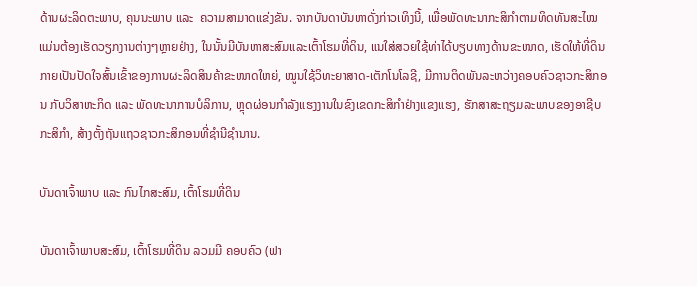ດ້ານຜະລິດຕະພາບ, ຄຸນນະພາບ ແລະ  ຄວາມສາມາດແຂ່ງຂັນ. ຈາກບັນດາບັນຫາດັ່ງກ່າວເທິງນີ້, ເພື່ອພັດທະນາກະສິກຳຕາມທິດທັນສະໄໝ ແມ່ນຕ້ອງເຮັດວຽກງານຕ່າງໆຫຼາຍຢ່າງ, ໃນນັ້ນມີບັນຫາສະສົມແລະເຕົ້າໂຮມທີ່ດິນ, ແນໃສ່ສວຍໃຊ້ທ່າໄດ້ບຽບທາງດ້ານຂະໜາດ, ເຮັດໃຫ້ທີ່ດິນກາຍເປັນປັດໃຈສົ້ນເຂົ້າຂອງການຜະລິດສິນຄ້າຂະໜາດໃຫຍ່, ໝູນໃຊ້ວິທະຍາສາດ-ເຕັກໂນໂລຊີ, ມີການຕິດພັນລະຫວ່າງຄອບຄົວຊາວກະສິກອນ ກັບວິສາຫະກິດ ແລະ ພັດທະນາການບໍລິການ, ຫຼຸດຜ່ອນກຳລັງແຮງງານໃນຂົງເຂດກະສິກຳຢ່າງແຂງແຮງ, ຮັກສາສະຖຽມລະພາບຂອງອາຊີບກະສິກຳ, ສ້າງຕັ້ງຖັນແຖວຊາວກະສິກອນທີ່ຊຳນີຊຳນານ.

ບັນດາເຈົ້າພາບ ແລະ ກົນໄກສະສົມ, ເຕົ້າໂຮມທີ່ດິນ

ບັນດາເຈົ້າພາບສະສົມ, ເຕົ້າໂຮມທີ່ດິນ ລວມມີ ຄອບຄົວ (ຟາ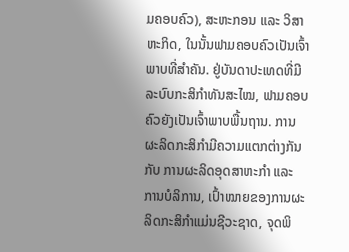ມຄອບຄົວ), ສະຫະກອນ ແລະ ວິສາຫະກິດ, ໃນນັ້ນຟາມຄອບຄົວເປັນເຈົ້າພາບທີ່ສຳຄັນ. ຢູ່ບັນດາປະເທດທີ່ມີລະບົບກະສິກຳທັນສະໄໝ, ຟາມຄອບຄົວຍັງເປັນເຈົ້າພາບພື້ນຖານ. ການຜະລິດກະສິກຳມີຄວາມແຕກຕ່າງກັນກັບ ການຜະລິດອຸດສາຫະກຳ ແລະ ການບໍລິການ, ເປົ້າໝາຍຂອງການຜະລິດກະສິກຳແມ່ນຊີວະຊາດ, ຈຸດພິ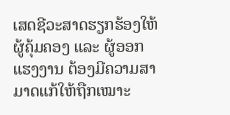ເສດຊີວະສາດຮຽກຮ້ອງໃຫ້ຜູ້ຄຸ້ມຄອງ ແລະ ຜູ້ອອກແຮງງານ ຕ້ອງມີຄວາມສາມາດແກ້ໃຫ້ຖືກເໝາະ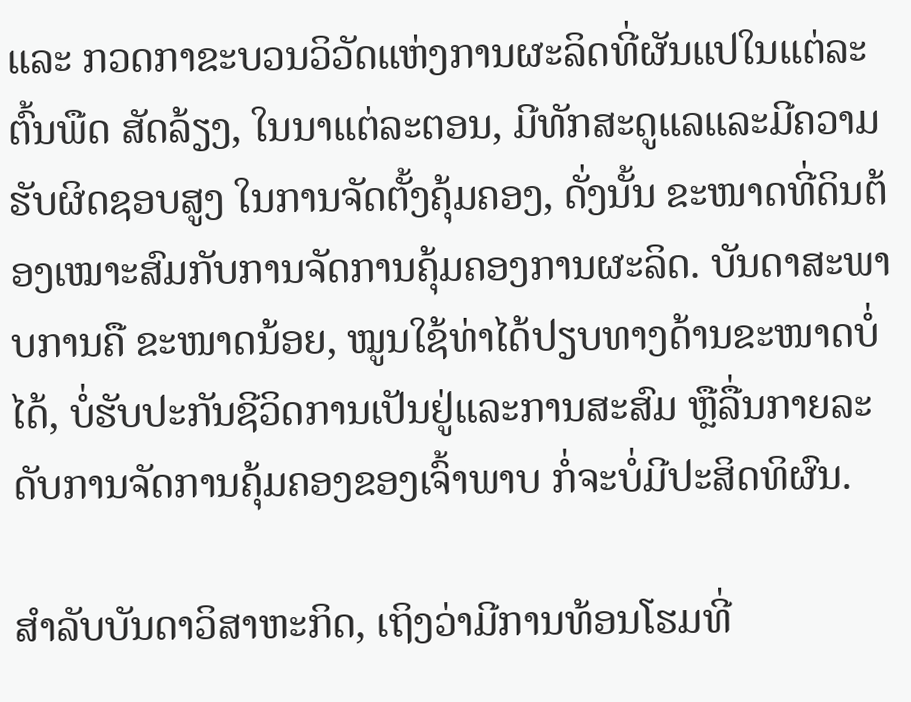ແລະ ກວດກາຂະບວນວິວັດແຫ່ງການຜະລິດທີ່ຜັນແປໃນແຕ່ລະຕົ້ນພືດ ສັດລ້ຽງ, ໃນນາແຕ່ລະຕອນ, ມີທັກສະດູແລແລະມີຄວາມຮັບຜິດຊອບສູງ ໃນການຈັດຕັ້ງຄຸ້ມຄອງ, ດັ່ງນັ້ນ ຂະໜາດທີ່ດິນຕ້ອງເໝາະສົມກັບການຈັດການຄຸ້ມຄອງການຜະລິດ. ບັນດາສະພາບການຄື ຂະໜາດນ້ອຍ, ໝູນໃຊ້ທ່າໄດ້ປຽບທາງດ້ານຂະໜາດບໍ່ໄດ້, ບໍ່ຮັບປະກັນຊີວິດການເປັນຢູ່ແລະການສະສົມ ຫຼືລື່ນກາຍລະດັບການຈັດການຄຸ້ມຄອງຂອງເຈົ້າພາບ ກໍ່ຈະບໍ່ມີປະສິດທິຜົນ.

ສຳລັບບັນດາວິສາຫະກິດ, ເຖິງວ່າມີການທ້ອນໂຮມທີ່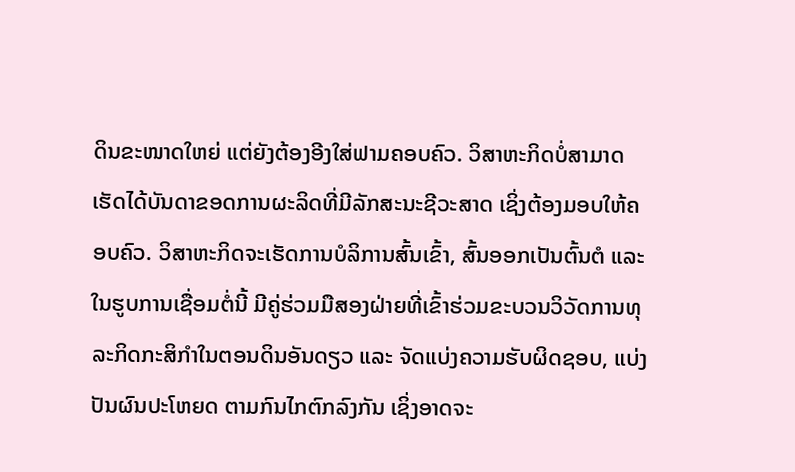ດິນຂະໜາດໃຫຍ່ ແຕ່ຍັງຕ້ອງອີງໃສ່ຟາມຄອບຄົວ. ວິສາຫະກິດບໍ່ສາມາດເຮັດໄດ້ບັນດາຂອດການຜະລິດທີ່ມີລັກສະນະຊີວະສາດ ເຊິ່ງຕ້ອງມອບໃຫ້ຄອບຄົວ. ວິສາຫະກິດຈະເຮັດການບໍລິການສົ້ນເຂົ້າ, ສົ້ນອອກເປັນຕົ້ນຕໍ ແລະ ໃນຮູບການເຊື່ອມຕໍ່ນີ້ ມີຄູ່ຮ່ວມມືສອງຝ່າຍທີ່ເຂົ້າຮ່ວມຂະບວນວິວັດການທຸລະກິດກະສິກຳໃນຕອນດິນອັນດຽວ ແລະ ຈັດແບ່ງຄວາມຮັບຜິດຊອບ, ແບ່ງປັນຜົນປະໂຫຍດ ຕາມກົນໄກຕົກລົງກັນ ເຊິ່ງອາດຈະ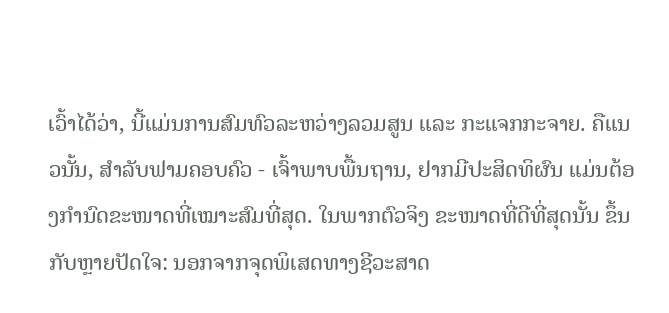ເວົ້າໄດ້ວ່າ, ນີ້ແມ່ນການສົມທົວລະຫວ່າງລວມສູນ ແລະ ກະແຈກກະຈາຍ. ຄືແນວນັ້ນ, ສຳລັບຟາມຄອບຄົວ - ເຈົ້າພາບພື້ນຖານ, ຢາກມີປະສິດທິຜົນ ແມ່ນຕ້ອງກຳນົດຂະໜາດທີ່ເໝາະສົມທີ່ສຸດ. ໃນພາກຕົວຈິງ ຂະໜາດທີ່ດີທີ່ສຸດນັ້ນ ຂຶ້ນກັບຫຼາຍປັດໃຈ: ນອກຈາກຈຸດພິເສດທາງຊີວະສາດ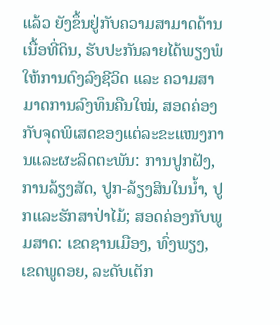ແລ້ວ ຍັງຂຶ້ນຢູ່ກັບຄວາມສາມາດດ້ານເນື້ອທີ່ດິນ, ຮັບປະກັນລາຍໄດ້ພຽງພໍໃຫ້ການດົງລົງຊີວິດ ແລະ ຄວາມສາມາດການລົງທຶນຄືນໃໝ່, ສອດຄ່ອງກັບຈຸດພິເສດຂອງແຕ່ລະຂະແໜງການແລະຜະລິດຕະພັນ: ການປູກຝັງ, ການລ້ຽງສັດ, ປູກ-ລ້ຽງສິນໃນນ້ຳ, ປູກແລະຮັກສາປ່າໄມ້; ສອດຄ່ອງກັບພູມສາດ: ເຂດຊານເມືອງ, ທົ່ງພຽງ, ເຂດພູດອຍ, ລະດັບເຕັກ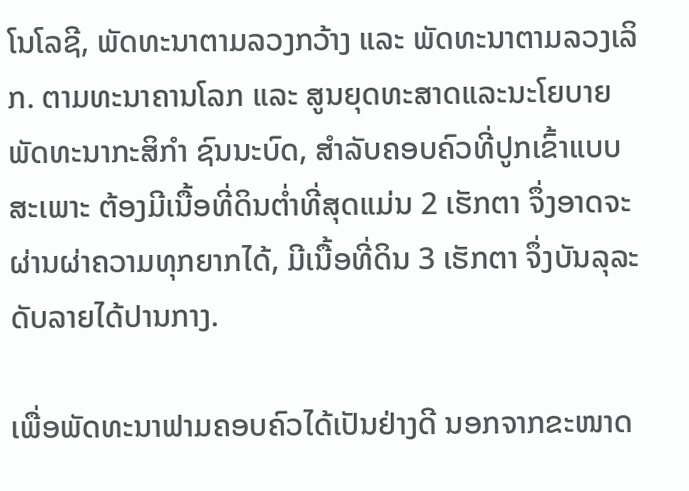ໂນໂລຊີ, ພັດທະນາຕາມລວງກວ້າງ ແລະ ພັດທະນາຕາມລວງເລິກ. ຕາມທະນາຄານໂລກ ແລະ ສູນຍຸດທະສາດແລະນະໂຍບາຍພັດທະນາກະສິກຳ ຊົນນະບົດ, ສຳລັບຄອບຄົວທີ່ປູກເຂົ້າແບບສະເພາະ ຕ້ອງມີເນື້ອທີ່ດິນຕ່ຳທີ່ສຸດແມ່ນ 2 ເຮັກຕາ ຈຶ່ງອາດຈະຜ່ານຜ່າຄວາມທຸກຍາກໄດ້, ມີເນື້ອທີ່ດິນ 3 ເຮັກຕາ ຈຶ່ງບັນລຸລະດັບລາຍໄດ້ປານກາງ.

ເພື່ອພັດທະນາຟາມຄອບຄົວໄດ້ເປັນຢ່າງດີ ນອກຈາກຂະໜາດ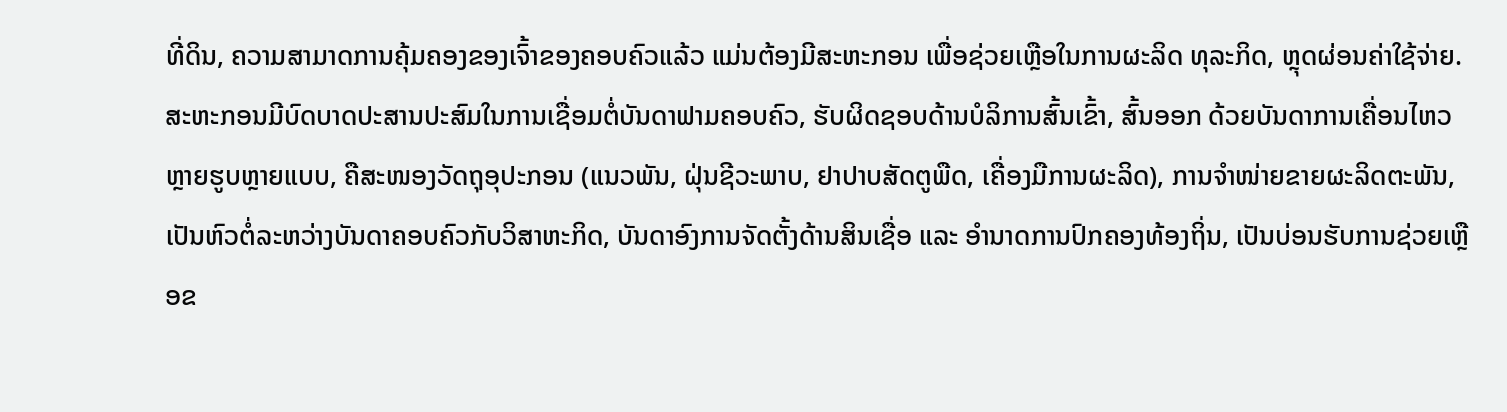ທີ່ດິນ, ຄວາມສາມາດການຄຸ້ມຄອງຂອງເຈົ້າຂອງຄອບຄົວແລ້ວ ແມ່ນຕ້ອງມີສະຫະກອນ ເພື່ອຊ່ວຍເຫຼືອໃນການຜະລິດ ທຸລະກິດ, ຫຼຸດຜ່ອນຄ່າໃຊ້ຈ່າຍ. ສະຫະກອນມີບົດບາດປະສານປະສົມໃນການເຊື່ອມຕໍ່ບັນດາຟາມຄອບຄົວ, ຮັບຜິດຊອບດ້ານບໍລິການສົ້ນເຂົ້າ, ສົ້ນອອກ ດ້ວຍບັນດາການເຄື່ອນໄຫວຫຼາຍຮູບຫຼາຍແບບ, ຄືສະໜອງວັດຖຸອຸປະກອນ (ແນວພັນ, ຝຸ່ນຊີວະພາບ, ຢາປາບສັດຕູພືດ, ເຄື່ອງມືການຜະລິດ), ການຈຳໜ່າຍຂາຍຜະລິດຕະພັນ, ເປັນຫົວຕໍ່ລະຫວ່າງບັນດາຄອບຄົວກັບວິສາຫະກິດ, ບັນດາອົງການຈັດຕັ້ງດ້ານສິນເຊື່ອ ແລະ ອຳນາດການປົກຄອງທ້ອງຖິ່ນ, ເປັນບ່ອນຮັບການຊ່ວຍເຫຼືອຂ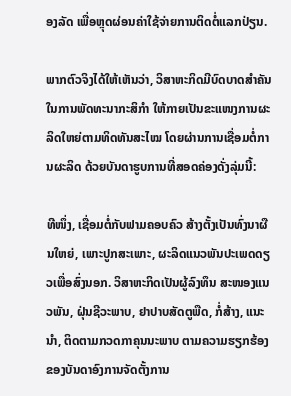ອງລັດ ເພື່ອຫຼຸດຜ່ອນຄ່າໃຊ້ຈ່າຍການຕິດຕໍ່ແລກປ່ຽນ.

ພາກຕົວຈິງໄດ້ໃຫ້ເຫັນວ່າ, ວິສາຫະກິດມີບົດບາດສຳຄັນໃນການພັດທະນາກະສິກຳ ໃຫ້ກາຍເປັນຂະແໜງການຜະລິດໃຫຍ່ຕາມທິດທັນສະໄໝ ໂດຍຜ່ານການເຊື່ອມຕໍ່ການຜະລິດ ດ້ວຍບັນດາຮູບການທີ່ສອດຄ່ອງດັ່ງລຸ່ມນີ້:

ທີໜຶ່ງ, ເຊື່ອມຕໍ່ກັບຟາມຄອບຄົວ ສ້າງຕັ້ງເປັນທົ່ງນາຜືນໃຫຍ່, ເພາະປູກສະເພາະ, ຜະລິດແນວພັນປະເພດດຽວເພື່ອສົ່ງນອກ. ວິສາຫະກິດເປັນຜູ້ລົງທຶນ ສະໜອງແນວພັນ, ຝຸ່ນຊີວະພາບ, ຢາປາບສັດຕູພືດ, ກໍ່ສ້າງ, ແນະນຳ, ຕິດຕາມກວດກາຄຸນນະພາບ ຕາມຄວາມຮຽກຮ້ອງຂອງບັນດາອົງການຈັດຕັ້ງການ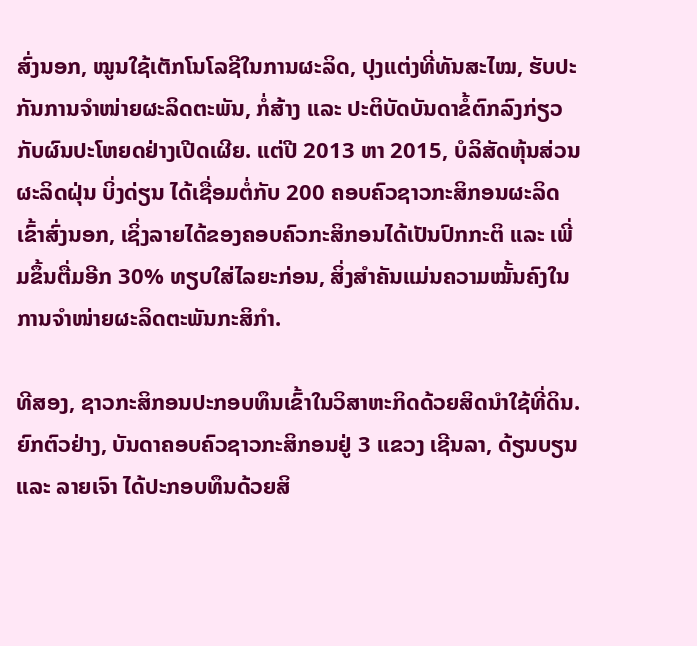ສົ່ງນອກ, ໝູນໃຊ້ເຕັກໂນໂລຊີໃນການຜະລິດ, ປຸງແຕ່ງທີ່ທັນສະໄໝ, ຮັບປະກັນການຈຳໜ່າຍຜະລິດຕະພັນ, ກໍ່ສ້າງ ແລະ ປະຕິບັດບັນດາຂໍ້ຕົກລົງກ່ຽວກັບຜົນປະໂຫຍດຢ່າງເປີດເຜີຍ. ແຕ່ປີ 2013 ຫາ 2015, ບໍລິສັດຫຸ້ນສ່ວນຜະລິດຝຸ່ນ ບິ່ງດ່ຽນ ໄດ້ເຊື່ອມຕໍ່ກັບ 200 ຄອບຄົວຊາວກະສິກອນຜະລິດເຂົ້າສົ່ງນອກ, ເຊິ່ງລາຍໄດ້ຂອງຄອບຄົວກະສິກອນໄດ້ເປັນປົກກະຕິ ແລະ ເພີ່ມຂຶ້ນຕື່ມອີກ 30% ທຽບໃສ່ໄລຍະກ່ອນ, ສິ່ງສຳຄັນແມ່ນຄວາມໝັ້ນຄົງໃນການຈຳໜ່າຍຜະລິດຕະພັນກະສິກຳ.

ທີສອງ, ຊາວກະສິກອນປະກອບທຶນເຂົ້າໃນວິສາຫະກິດດ້ວຍສິດນຳໃຊ້ທີ່ດິນ. ຍົກຕົວຢ່າງ, ບັນດາຄອບຄົວຊາວກະສິກອນຢູ່ 3 ແຂວງ ເຊີນລາ, ດ້ຽນບຽນ ແລະ ລາຍເຈົາ ໄດ້ປະກອບທຶນດ້ວຍສິ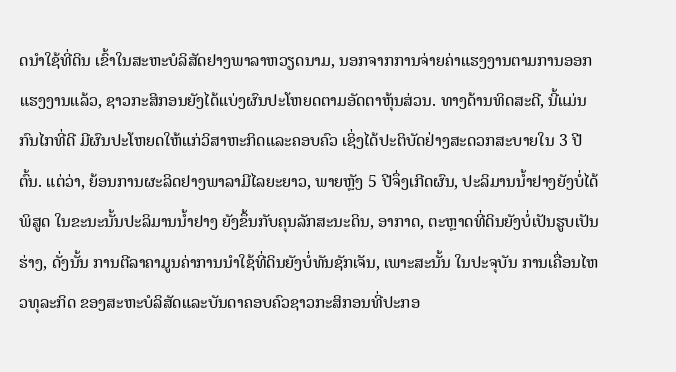ດນຳໃຊ້ທີ່ດິນ ເຂົ້າໃນສະຫະບໍລິສັດຢາງພາລາຫວຽດນາມ, ນອກຈາກການຈ່າຍຄ່າແຮງງານຕາມການອອກແຮງງານແລ້ວ, ຊາວກະສິກອນຍັງໄດ້ແບ່ງຜົນປະໂຫຍດຕາມອັດຕາຫຸ້ນສ່ວນ. ທາງດ້ານທິດສະດີ, ນີ້ແມ່ນກົນໄກທີ່ດີ ມີຜົນປະໂຫຍດໃຫ້ແກ່ວິສາຫະກິດແລະຄອບຄົວ ເຊິ່ງໄດ້ປະຕິບັດຢ່າງສະດວກສະບາຍໃນ 3 ປີຕົ້ນ. ແຕ່ວ່າ, ຍ້ອນການຜະລິດຢາງພາລາມີໄລຍະຍາວ, ພາຍຫຼັງ 5 ປີຈຶ່ງເກີດຜົນ, ປະລິມານນ້ຳຢາງຍັງບໍ່ໄດ້ພິສູດ ໃນຂະນະນັ້ນປະລິມານນ້ຳຢາງ ຍັງຂຶ້ນກັບຄຸນລັກສະນະດິນ, ອາກາດ, ຕະຫຼາດທີ່ດິນຍັງບໍ່ເປັນຮູບເປັນຮ່າງ, ດັ່ງນັ້ນ ການຕີລາຄາມູນຄ່າການນຳໃຊ້ທີ່ດິນຍັງບໍ່ທັນຊັກເຈັນ, ເພາະສະນັ້ນ ໃນປະຈຸບັນ ການເຄື່ອນໄຫວທຸລະກິດ ຂອງສະຫະບໍລິສັດແລະບັນດາຄອບຄົວຊາວກະສິກອນທີ່ປະກອ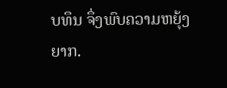ບທຶນ ຈຶ່ງພົບຄວາມຫຍຸ້ງຍາກ.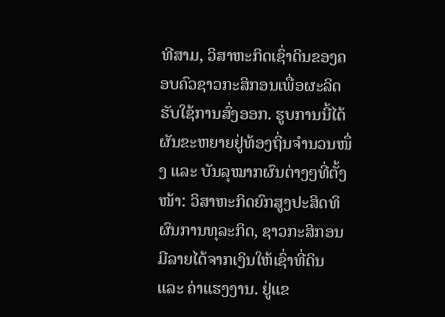ທີສາມ, ວິສາຫະກິດເຊົ່າດິນຂອງຄອບຄົວຊາວກະສິກອນເພື່ອຜະລິດຮັບໃຊ້ການສົ່ງອອກ. ຮູບການນີ້ໄດ້ຜັນຂະຫຍາຍຢູ່ທ້ອງຖິ່ນຈຳນວນໜຶ່ງ ແລະ ບັນລຸໝາກຜົນຕ່າງໆທີ່ຕັ້ງໜ້າ: ວິສາຫະກິດຍົກສູງປະສິດທິຜົນການທຸລະກິດ, ຊາວກະສິກອນມີລາຍໄດ້ຈາກເງິນໃຫ້ເຊົ່າທີ່ດິນ ແລະ ຄ່າແຮງງານ. ຢູ່ແຂ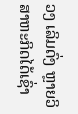ວງ ເລິມດົ່ງ ຫຼາຍວິສາຫະກິດໄດ້ເຊົ່າ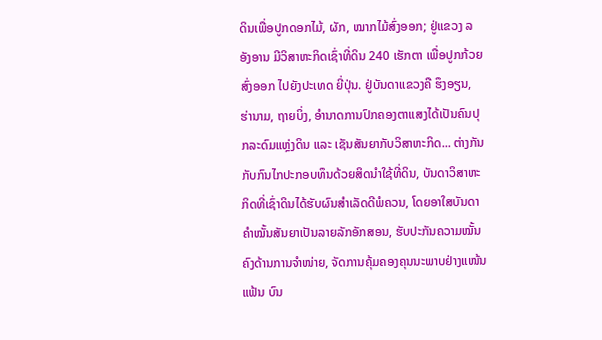ດິນເພື່ອປູກດອກໄມ້, ຜັກ, ໝາກໄມ້ສົ່ງອອກ; ຢູ່ແຂວງ ລອັງອານ ມີວິສາຫະກິດເຊົ່າທີ່ດິນ 240 ເຮັກຕາ ເພື່ອປູກກ້ວຍສົ່ງອອກ ໄປຍັງປະເທດ ຍີ່ປຸ່ນ. ຢູ່ບັນດາແຂວງຄື ຮຶງອຽນ, ຮ່ານາມ, ຖາຍບິ່ງ, ອຳນາດການປົກຄອງຕາແສງໄດ້ເປັນຄົນປຸກລະດົມແຫຼ່ງດິນ ແລະ ເຊັນສັນຍາກັບວິສາຫະກິດ... ຕ່າງກັນກັບກົນໄກປະກອບທຶນດ້ວຍສິດນຳໃຊ້ທີ່ດິນ, ບັນດາວິສາຫະກິດທີ່ເຊົ່າດິນໄດ້ຮັບຜົນສຳເລັດດີພໍຄວນ, ໂດຍອາໃສບັນດາຄຳໝັ້ນສັນຍາເປັນລາຍລັກອັກສອນ, ຮັບປະກັນຄວາມໝັ້ນຄົງດ້ານການຈຳໜ່າຍ, ຈັດການຄຸ້ມຄອງຄຸນນະພາບຢ່າງແໜ້ນແຟ້ນ ບົນ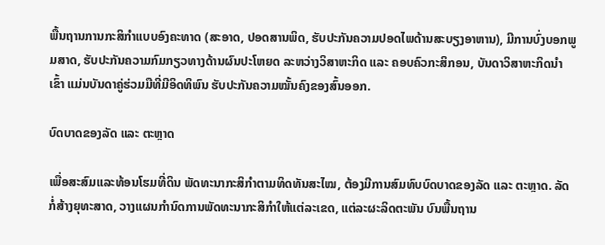ພື້ນຖານການກະສິກຳແບບອົງຄະທາດ (ສະອາດ, ປອດສານພິດ, ຮັບປະກັນຄວາມປອດໄພດ້ານສະບຽງອາຫານ), ມີການບົ່ງບອກພູມສາດ, ຮັບປະກັນຄວາມກົມກຽວທາງດ້ານຜົນປະໂຫຍດ ລະຫວ່າງວິສາຫະກິດ ແລະ ຄອບຄົວກະສິກອນ, ບັນດາວິສາຫະກິດນຳເຂົ້າ ແມ່ນບັນດາຄູ່ຮ່ວມມືທີ່ມີອິດທິພົນ ຮັບປະກັນຄວາມໝັ້ນຄົງຂອງສົ້ນອອກ.

ບົດບາດຂອງລັດ ແລະ ຕະຫຼາດ

ເພື່ອສະສົມແລະທ້ອນໂຮມທີ່ດິນ ພັດທະນາກະສິກຳຕາມທິດທັນສະໄໝ, ຕ້ອງມີການສົມທົບບົດບາດຂອງລັດ ແລະ ຕະຫຼາດ. ລັດກໍ່ສ້າງຍຸທະສາດ, ວາງແຜນກຳນົດການພັດທະນາກະສິກຳໃຫ້ແຕ່ລະເຂດ, ແຕ່ລະຜະລິດຕະພັນ ບົນພື້ນຖານ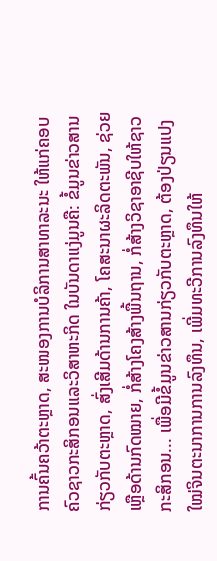ການຄົ້ນຄວ້າຕະຫຼາດ, ສະໜອງການບໍລິການສາທາລະນະ ໃຫ້ແກ່ຄອບຄົວຊາວກະສິກອນແລະວິສາຫະກິດ ໃນບັນດາແງ່ມູນຄື: ຂໍ້ມູນຂ່າວສານກ່ຽວກັບຕະຫຼາດ, ສົ່ງເສີມດ້ານການຄ້າ, ໂຄສະນາຜະລິດຕະພັນ, ຊ່ວຍເຫຼືອດ້ານກົດໝາຍ, ກໍ່ສ້າງໂຄງສ້າງພື້ນຖານ, ກໍ່ສ້າງວິຊາອາຊີບໃຫ້ຊາວກະສິກອນ... ເພື່ອມີຂໍ້ມູນຂ່າວສານກ່ຽວກັບຕະຫຼາດ, ຕ້ອງປ່ຽນແປງໃໝ່ຈິນຕະນາການການລົງທຶນ, ເພີ່ມທະວີການລົງທຶນໃຫ້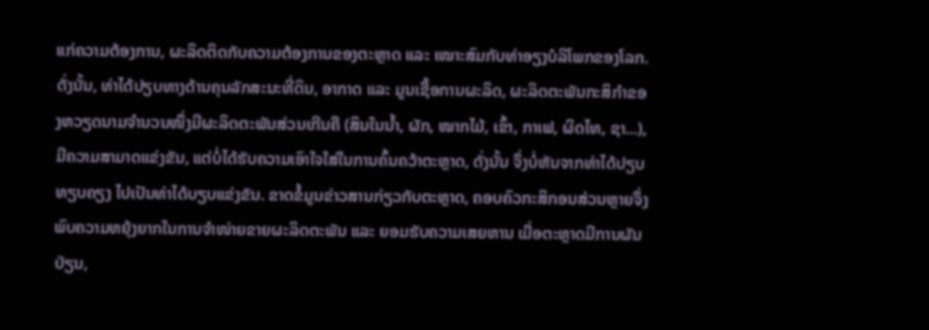ແກ່ຄວາມຕ້ອງການ, ຜະລິດຕິດກັບຄວາມຕ້ອງການຂອງຕະຫຼາດ ແລະ ເໝາະສົມກັບທ່າອຽງບໍລິໂພກຂອງໂລກ. ດັ່ງນັ້ນ, ທ່າໄດ້ປຽບທາງດ້ານຄຸນລັກສະນະທີ່ດິນ, ອາກາດ ແລະ ມູນເຊື້ອການຜະລິດ, ຜະລິດຕະພັນກະສິກຳຂອງຫວຽດນາມຈຳນວນໜຶ່ງມີຜະລິດຕະພັນສ່ວນເກີນຄື (ສິນໃນນ້ຳ, ຜັກ, ໝາກໄມ້, ເຂົ້າ, ກາເຟ, ຜິດໄທ, ຊາ...), ມີຄວາມສາມາດແຂ່ງຂັນ, ແຕ່ບໍ່ໄດ້ຮັບຄວາມເອົາໃຈໃສ່ໃນການຄົ້ນຄວ້າຕະຫຼາດ, ດັ່ງນັ້ນ ຈຶ່ງບໍ່ຫັນຈາກທ່າໄດ້ປຽບທຽບຄຽງ ໄປເປັນທ່າໄດ້ບຽບແຂ່ງຂັນ. ຂາດຂໍ້ມູນຂ່າວສານກ່ຽວກັບຕະຫຼາດ, ຄອບຄົວກະສິກອນສ່ວນຫຼາຍຈຶ່ງພົບຄວາມຫຍຸ້ງຍາກໃນການຈຳໜ່າຍຂາຍຜະລິດຕະພັນ ແລະ ຍອມຮັບຄວາມເສຍຫານ ເມື່ອຕະຫຼາດມີການຜັນປ່ຽນ,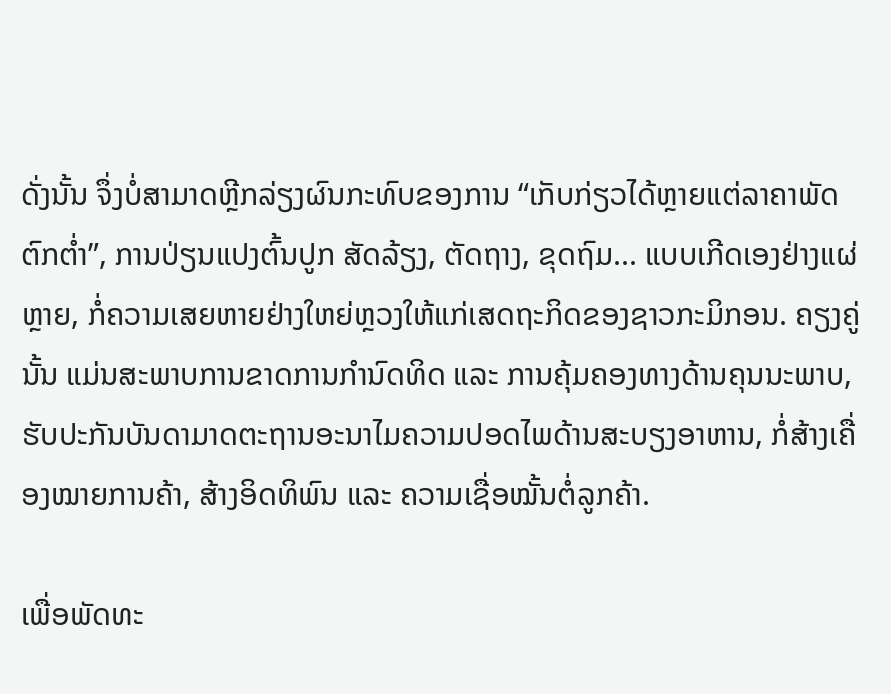ດັ່ງນັ້ນ ຈຶ່ງບໍ່ສາມາດຫຼີກລ່ຽງຜົນກະທົບຂອງການ “ເກັບກ່ຽວໄດ້ຫຼາຍແຕ່ລາຄາພັດຕົກຕ່ຳ”, ການປ່ຽນແປງຕົ້ນປູກ ສັດລ້ຽງ, ຕັດຖາງ, ຂຸດຖົມ... ແບບເກີດເອງຢ່າງແຜ່ຫຼາຍ, ກໍ່ຄວາມເສຍຫາຍຢ່າງໃຫຍ່ຫຼວງໃຫ້ແກ່ເສດຖະກິດຂອງຊາວກະມິກອນ. ຄຽງຄູ່ນັ້ນ ແມ່ນສະພາບການຂາດການກຳນົດທິດ ແລະ ການຄຸ້ມຄອງທາງດ້ານຄຸນນະພາບ, ຮັບປະກັນບັນດາມາດຕະຖານອະນາໄມຄວາມປອດໄພດ້ານສະບຽງອາຫານ, ກໍ່ສ້າງເຄື່ອງໝາຍການຄ້າ, ສ້າງອິດທິພົນ ແລະ ຄວາມເຊື່ອໝັ້ນຕໍ່ລູກຄ້າ.

ເພື່ອພັດທະ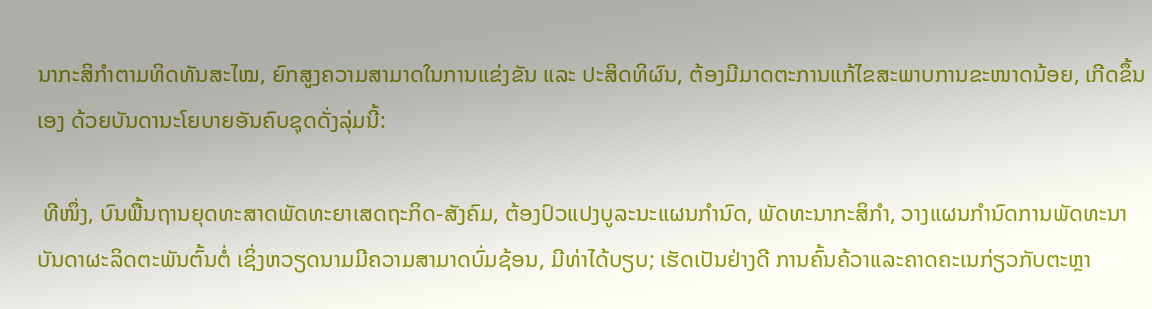ນາກະສິກຳຕາມທິດທັນສະໄໝ, ຍົກສູງຄວາມສາມາດໃນການແຂ່ງຂັນ ແລະ ປະສິດທິຜົນ, ຕ້ອງມີມາດຕະການແກ້ໄຂສະພາບການຂະໜາດນ້ອຍ, ເກີດຂຶ້ນເອງ ດ້ວຍບັນດານະໂຍບາຍອັນຄົບຊຸດດັ່ງລຸ່ມນີ້:

 ທີໜຶ່ງ, ບົນພື້ນຖານຍຸດທະສາດພັດທະຍາເສດຖະກິດ-ສັງຄົມ, ຕ້ອງປົວແປງບູລະນະແຜນກຳນົດ, ພັດທະນາກະສິກຳ, ວາງແຜນກຳນົດການພັດທະນາບັນດາຜະລິດຕະພັນຕົ້ນຕໍ່ ເຊິ່ງຫວຽດນາມມີຄວາມສາມາດບົ່ມຊ້ອນ, ມີທ່າໄດ້ບຽບ; ເຮັດເປັນຢ່າງດີ ການຄົ້ນຄ້ວາແລະຄາດຄະເນກ່ຽວກັບຕະຫຼາ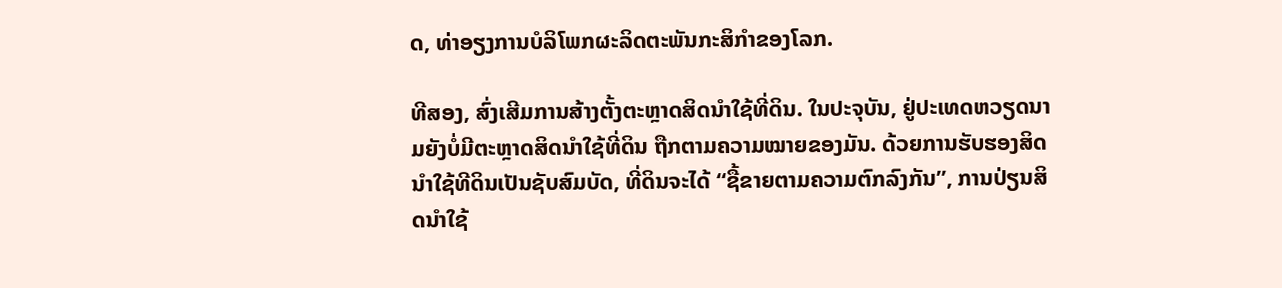ດ, ທ່າອຽງການບໍລິໂພກຜະລິດຕະພັນກະສິກຳຂອງໂລກ.

ທີສອງ, ສົ່ງເສີມການສ້າງຕັ້ງຕະຫຼາດສິດນຳໃຊ້ທີ່ດິນ. ໃນປະຈຸບັນ, ຢູ່ປະເທດຫວຽດນາມຍັງບໍ່ມີຕະຫຼາດສິດນຳໃຊ້ທີ່ດິນ ຖືກຕາມຄວາມໝາຍຂອງມັນ. ດ້ວຍການຮັບຮອງສິດນຳໃຊ້ທີດິນເປັນຊັບສົມບັດ, ທີ່ດິນຈະໄດ້ “ຊື້ຂາຍຕາມຄວາມຕົກລົງກັນ”, ການປ່ຽນສິດນຳໃຊ້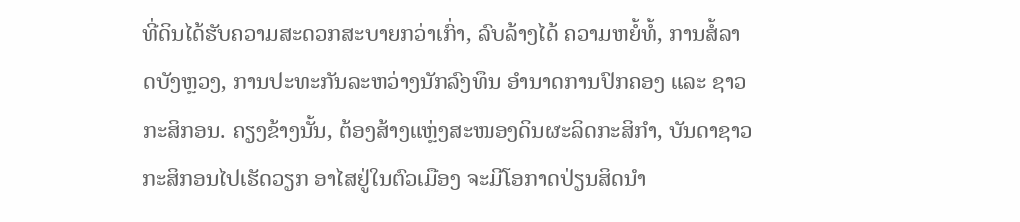ທີ່ດິນໄດ້ຮັບຄວາມສະດວກສະບາຍກວ່າເກົ່າ, ລົບລ້າງໄດ້ ຄວາມຫຍໍ້ທໍ້, ການສໍ້ລາດບັງຫຼວງ, ການປະທະກັນລະຫວ່າງນັກລົງທຶນ ອຳນາດການປົກຄອງ ແລະ ຊາວກະສິກອນ. ຄຽງຂ້າງນັ້ນ, ຕ້ອງສ້າງແຫຼ່ງສະໜອງດິນຜະລິດກະສິກຳ, ບັນດາຊາວກະສິກອນໄປເຮັດວຽກ ອາໄສຢູ່ໃນຕົວເມືອງ ຈະມີໂອກາດປ່ຽນສິດນຳ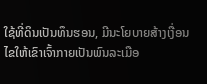ໃຊ້ທີ່ດິນເປັນທຶນຮອນ, ມີນະໂຍບາຍສ້າງເງື່ອນໄຂໃຫ້ເຂົາເຈົ້າກາຍເປັນພົນລະເມືອ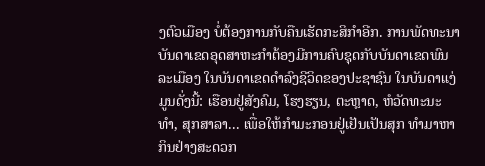ງຕົວເມືອງ ບໍ່ຕ້ອງການກັບຄືນເຮັດກະສິກຳອີກ. ການພັດທະນາບັນດາເຂດອຸດສາຫະກຳຕ້ອງມີການຄົບຊຸດກັບບັນດາເຂດພົນລະເມືອງ ໃນບັນດາເຂດດຳລົງຊີວິດຂອງປະຊາຊົນ ໃນບັນດາແງ່ມູນດັ່ງນີ້: ເຮືອນຢູ່ສັງຄົມ, ໂຮງຮຽນ, ຕະຫຼາດ, ຫໍວັດທະນະທຳ, ສຸກສາລາ... ເພື່ອໃຫ້ກຳມະກອນຢູ່ເຢັນເປັນສຸກ ທຳມາຫາກິນຢ່າງສະດວກ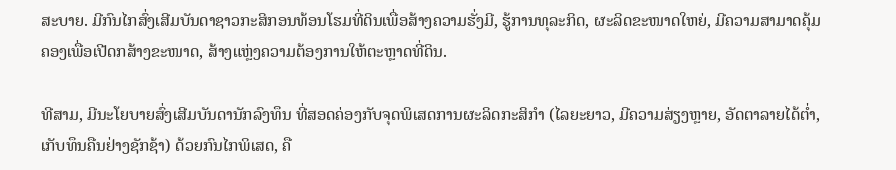ສະບາຍ. ມີກົນໄກສົ່ງເສີມບັນດາຊາວກະສິກອນທ້ອນໂຮມທີ່ດິນເພື່ອສ້າງຄວາມຮັ່ງມີ, ຮູ້ການທຸລະກິດ, ຜະລິດຂະໜາດໃຫຍ່, ມີຄວາມສາມາດຄຸ້ມຄອງເພື່ອເປີດກສ້າງຂະໜາດ, ສ້າງແຫຼ່ງຄວາມຕ້ອງການໃຫ້ຕະຫຼາດທີ່ດິນ.

ທີສາມ, ມີນະໂຍບາຍສົ່ງເສີມບັນດານັກລົງທຶນ ທີ່ສອດຄ່ອງກັບຈຸດພິເສດການຜະລິດກະສິກຳ (ໄລຍະຍາວ, ມີຄວາມສ່ຽງຫຼາຍ, ອັດຕາລາຍໄດ້ຕ່ຳ, ເກັບທຶນຄືນຢ່າງຊັກຊ້າ) ດ້ວຍກົນໄກພິເສດ, ຄື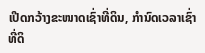ເປີດກວ້າງຂະໜາດເຊົ່າທີ່ດິນ, ກຳນົດເວລາເຊົ່າທີ່ດິ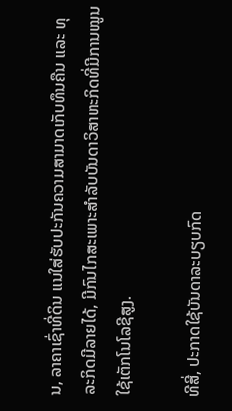ນ, ລາຄາເຊົ່າທີ່ດິນ ແນໃສ່ຮັບປະກັນຄວາມສາມາດເກັບທຶນຄືນ ແລະ ທຸລະກິດມີລາຍໄດ້, ມີກົນໄກສະເພາະສຳລັບບັນດາວິສາຫະກິດທີ່ມີການໝູນໃຊ້ເຕັກໂນໂລຊີສູງ.

ທີສີ່, ປະກາດໃຊ້ບັນດາລະບຽບກົດ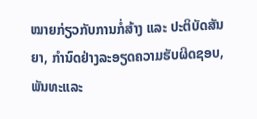ໝາຍກ່ຽວກັບການກໍ່ສ້າງ ແລະ ປະຕິບັດສັນຍາ, ກຳນົດຢ່າງລະອຽດຄວາມຮັບຜິດຊອບ, ພັນທະແລະ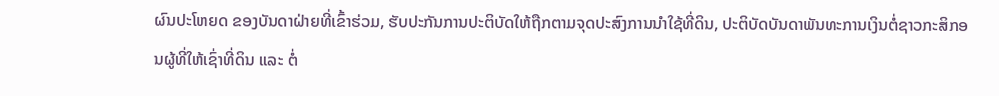ຜົນປະໂຫຍດ ຂອງບັນດາຝ່າຍທີ່ເຂົ້າຮ່ວມ, ຮັບປະກັນການປະຕິບັດໃຫ້ຖືກຕາມຈຸດປະສົງການນຳໃຊ້ທີ່ດິນ, ປະຕິບັດບັນດາພັນທະການເງິນຕໍ່ຊາວກະສິກອນຜູ້ທີ່ໃຫ້ເຊົ່າທີ່ດິນ ແລະ ຕໍ່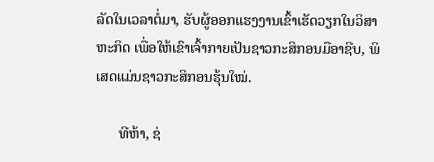ລັດໃນເວລາຕໍ່ມາ, ຮັບຜູ້ອອກແຮງງານເຂົ້າເຮັດວຽກໃນວິສາຫະກິດ ເພື່ອໃຫ້ເຂົາເຈົ້າກາຍເປັນຊາວກະສິກອນມືອາຊີບ, ພິເສດແມ່ນຊາວກະສິກອນຮຸ້ນໃໝ່.

      ທີຫ້າ, ຊ່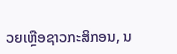ວຍເຫຼືອຊາວກະສິກອນ, ນ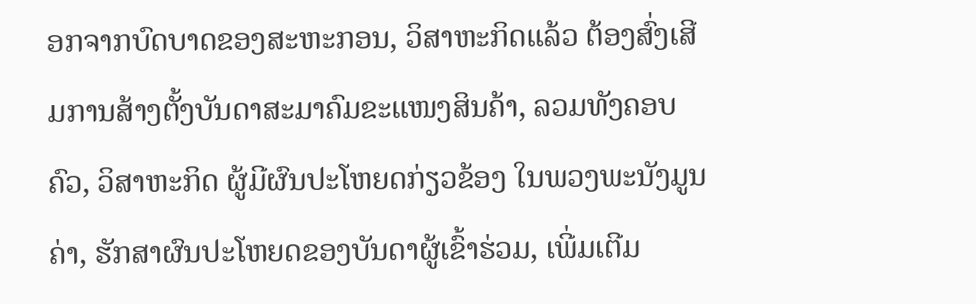ອກຈາກບົດບາດຂອງສະຫະກອນ, ວິສາຫະກິດແລ້ວ ຕ້ອງສົ່ງເສີມການສ້າງຕັ້ງບັນດາສະມາຄົມຂະແໜງສິນຄ້າ, ລວມທັງຄອບຄົວ, ວິສາຫະກິດ ຜູ້ມີຜົນປະໂຫຍດກ່ຽວຂ້ອງ ໃນພວງພະນັງມູນຄ່າ, ຮັກສາຜົນປະໂຫຍດຂອງບັນດາຜູ້ເຂົ້າຮ່ວມ, ເພີ່ມເຕີມ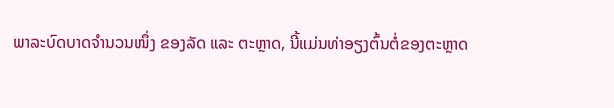ພາລະບົດບາດຈຳນວນໜຶ່ງ ຂອງລັດ ແລະ ຕະຫຼາດ, ນີ້ແມ່ນທ່າອຽງຕົ້ນຕໍ່ຂອງຕະຫຼາດ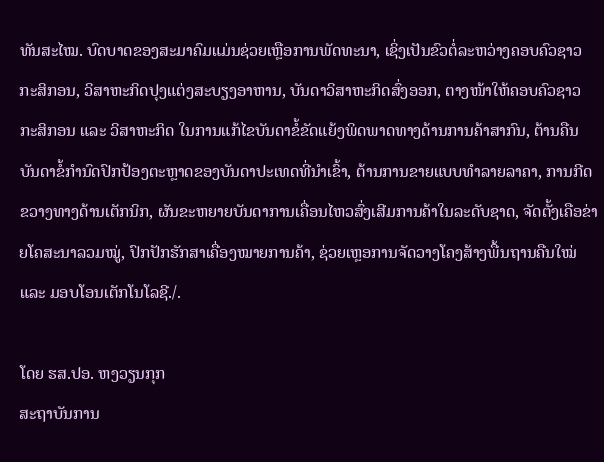ທັນສະໄໝ. ບົດບາດຂອງສະມາຄົມແມ່ນຊ່ວຍເຫຼືອການພັດທະນາ, ເຊິ່ງເປັນຂົວຕໍ່ລະຫວ່າງຄອບຄົວຊາວກະສິກອນ, ວິສາຫະກິດປຸງແຕ່ງສະບຽງອາຫານ, ບັນດາວິສາຫະກິດສົ່ງອອກ, ຕາງໜ້າໃຫ້ຄອບຄົວຊາວກະສິກອນ ແລະ ວິສາຫະກິດ ໃນການແກ້ໄຂບັນດາຂໍ້ຂັດແຍ້ງພິດພາດທາງດ້ານການຄ້າສາກົນ, ຕ້ານຄືນບັນດາຂໍ້ກຳນົດປົກປ້ອງຕະຫຼາດຂອງບັນດາປະເທດທີ່ນຳເຂົ້າ, ຕ້ານການຂາຍແບບທຳລາຍລາຄາ, ການກີດຂວາງທາງດ້ານເຕັກນິກ, ຜັນຂະຫຍາຍບັນດາການເຄື່ອນໄຫວສົ່ງເສີມການຄ້າໃນລະດັບຊາດ, ຈັດຕັ້ງເຄືອຂ່າຍໂຄສະນາລວມໝູ່, ປົກປັກຮັກສາເຄື່ອງໝາຍການຄ້າ, ຊ່ວຍເຫຼອການຈັດວາງໂຄງສ້າງພື້ນຖານຄືນໃໝ່ ແລະ ມອບໂອນເຕັກໂນໂລຊີ./.

ໂດຍ ຮສ.ປອ. ຫງວຽນກຸກ
ສະຖາບັນການ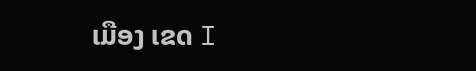ເມືອງ ເຂດ I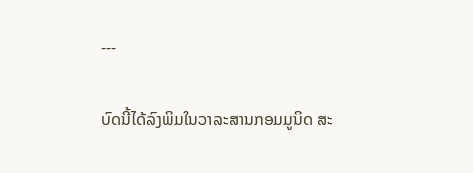---

ບົດນີ້ໄດ້ລົງພິມໃນວາລະສານກອມມູນິດ ສະ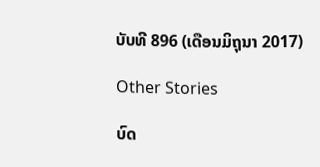ບັບທີ 896 (ເດືອນມິຖຸນາ 2017)

Other Stories

ບົດ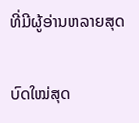ທີ່ມີຜູ້ອ່ານຫລາຍສຸດ

ບົດໃໝ່ສຸດ